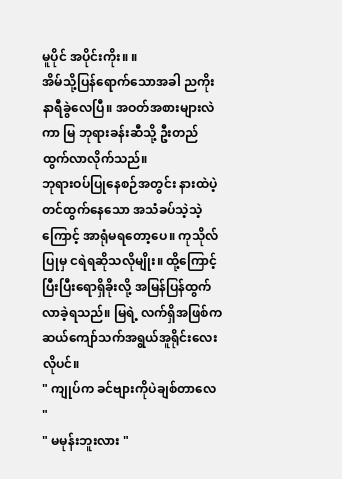မူပိုင် အပိုင်းကိုး။ ။
အိမ်သို့ပြန်ရောက်သောအခါ ညကိုးနာရီခွဲလေပြီ။ အဝတ်အစားများလဲကာ မြ ဘုရားခန်းဆီသို့ ဦးတည်ထွက်လာလိုက်သည်။
ဘုရားဝပ်ပြုနေစဉ်အတွင်း နားထဲပဲ့တင်ထွက်နေသော အသံခပ်သဲ့သဲ့ကြောင့် အာရုံမရတော့ပေ။ ကုသိုလ်ပြုမှ ငရဲရဆိုသလိုမျိုး။ ထို့ကြောင့် ပြီးပြီးရောရှိခိုးလို့ အမြန်ပြန်ထွက်လာခဲ့ရသည်။ မြရဲ့ လက်ရှိအဖြစ်က ဆယ်ကျော်သက်အရွယ်အူရိုင်းလေးလိုပင်။
" ကျုပ်က ခင်ဗျားကိုပဲချစ်တာလေ "
" မမုန်းဘူးလား "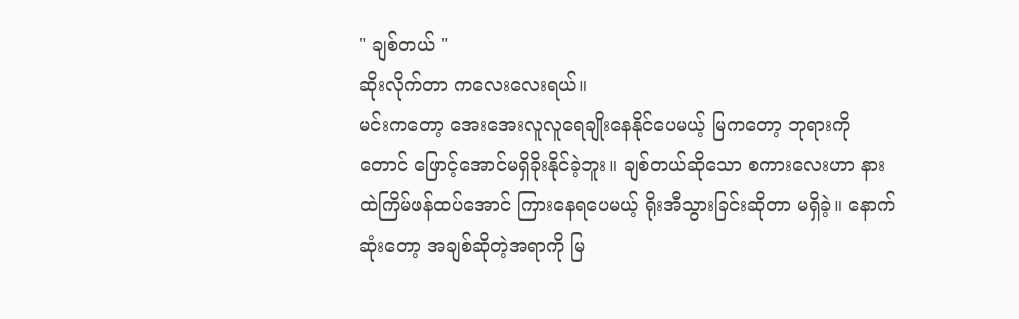" ချစ်တယ် "
ဆိုးလိုက်တာ ကလေးလေးရယ်။
မင်းကတော့ အေးအေးလူလူရေချိုးနေနိုင်ပေမယ့် မြကတော့ ဘုရားကိုတောင် ဖြောင့်အောင်မရှိခိုးနိုင်ခဲ့ဘူး။ ချစ်တယ်ဆိုသော စကားလေးဟာ နားထဲကြိမ်ဖန်ထပ်အောင် ကြားနေရပေမယ့် ရိုးအီသွားခြင်းဆိုတာ မရှိခဲ့။ နောက်ဆုံးတော့ အချစ်ဆိုတဲ့အရာကို မြ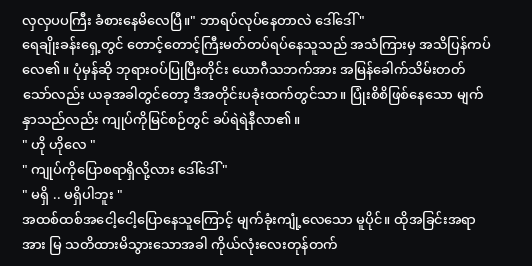လှလှပပကြီး ခံစားနေမိလေပြီ။" ဘာရပ်လုပ်နေတာလဲ ဒေါ်ဒေါ် "
ရေချိုးခန်းရှေ့တွင် တောင့်တောင့်ကြီးမတ်တပ်ရပ်နေသူသည် အသံကြားမှ အသိပြန်ကပ်လေ၏။ ပုံမှန်ဆို ဘုရားဝပ်ပြုပြီးတိုင်း ယောဂီသဘက်အား အမြန်ခေါက်သိမ်းတတ်သော်လည်း ယခုအခါတွင်တော့ ဒီအတိုင်းပခုံးထက်တွင်သာ။ ပြုံးစိစိဖြစ်နေသော မျက်နှာသည်လည်း ကျုပ်ကိုမြင်စဉ်တွင် ခပ်ရဲရဲနီလာ၏။
" ဟို ဟိုလေ "
" ကျုပ်ကိုပြောစရာရှိလို့လား ဒေါ်ဒေါ် "
" မရှိ .. မရှိပါဘူး "
အထစ်ထစ်အငေါ့ငေါ့ပြောနေသူကြောင့် မျက်ခုံးကျုံ့လေသော မူပိုင်။ ထိုအခြင်းအရာအား မြ သတိထားမိသွားသောအခါ ကိုယ်လုံးလေးတုန်တက်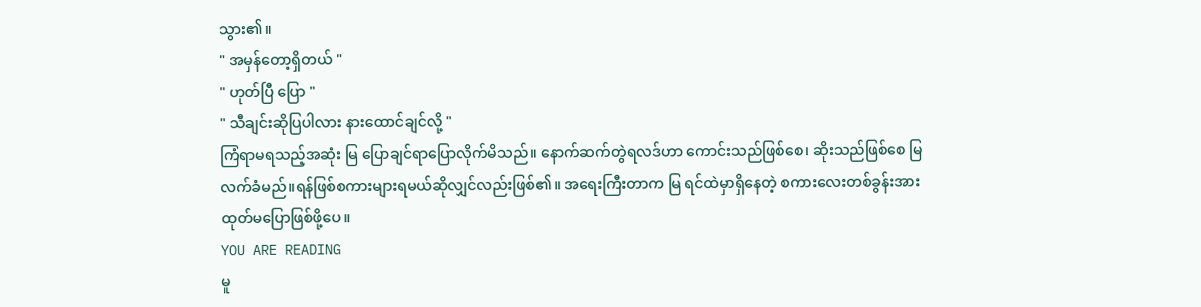သွား၏။
" အမှန်တော့ရှိတယ် "
" ဟုတ်ပြီ ပြော "
" သီချင်းဆိုပြပါလား နားထောင်ချင်လို့ "
ကြံရာမရသည့်အဆုံး မြ ပြောချင်ရာပြောလိုက်မိသည်။ နောက်ဆက်တွဲရလဒ်ဟာ ကောင်းသည်ဖြစ်စေ၊ ဆိုးသည်ဖြစ်စေ မြ လက်ခံမည်။ရန်ဖြစ်စကားများရမယ်ဆိုလျှင်လည်းဖြစ်၏။ အရေးကြီးတာက မြ ရင်ထဲမှာရှိနေတဲ့ စကားလေးတစ်ခွန်းအား ထုတ်မပြောဖြစ်ဖို့ပေ။
YOU ARE READING
မူ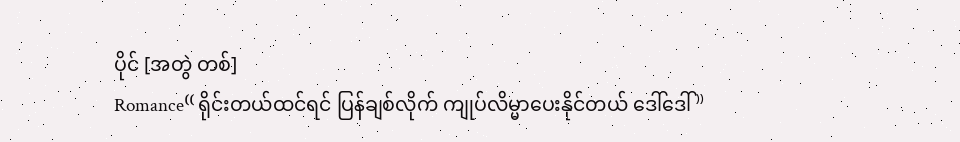ပိုင် [အတွဲ တစ်]
Romance⁽⁽ ရိုင်းတယ်ထင်ရင် ပြန်ချစ်လိုက် ကျုပ်လိမ္မာပေးနိုင်တယ် ဒေါ်ဒေါ် ⁾⁾